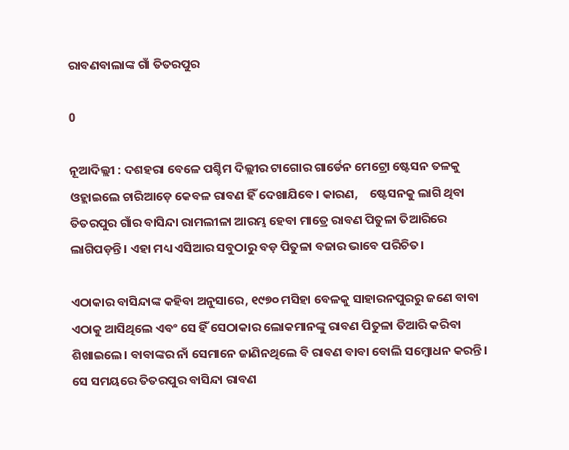ରାବଣବାଲାଙ୍କ ଗାଁ ତିତରପୁର

0

ନୂଆଦିଲ୍ଲୀ : ଦଶହରା ବେଳେ ପଶ୍ଚିମ ଦିଲ୍ଲୀର ଟାଗୋର ଗାର୍ଡେନ ମେଟ୍ରୋ ଷ୍ଟେସନ ତଳକୁ ଓହ୍ଲାଇଲେ ଚାରିଆଡ଼େ କେବଳ ରାବଣ ହିଁ ଦେଖାଯିବେ। କାରଣ,    ଷ୍ଟେସନକୁ ଲାଗି ଥିବା ତିତରପୁର ଗାଁର ବାସିନ୍ଦା ରାମଲୀଳା ଆରମ୍ଭ ହେବା ମାତ୍ରେ ରାବଣ ପିତୁଳା ତିଆରିରେ ଲାଗିପଡ଼ନ୍ତି। ଏହା ମଧ୍ୟ ଏସିଆର ସବୁଠାରୁ ବଡ଼ ପିତୁଳା ବଜାର ଭାବେ ପରିଚିତ।

ଏଠାକାର ବାସିନ୍ଦାଙ୍କ କହିବା ଅନୁସାରେ, ୧୯୭୦ ମସିହା ବେଳକୁ ସାହାରନପୁରରୁ ଜଣେ ବାବା ଏଠାକୁ ଆସିଥିଲେ ଏବଂ ସେ ହିଁ ସେଠାକାର ଲୋକମାନଙ୍କୁ ରାବଣ ପିତୁଳା ତିଆରି କରିବା ଶିଖାଇଲେ। ବାବାଙ୍କର ନାଁ ସେମାନେ ଜାଣିନଥିଲେ ବି ରାବଣ ବାବା ବୋଲି ସମ୍ବୋଧନ କରନ୍ତି। ସେ ସମୟରେ ତିତରପୁର ବାସିନ୍ଦା ରାବଣ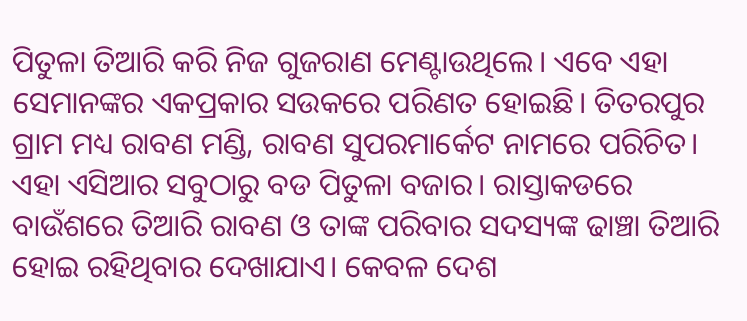ପିତୁଳା ତିଆରି କରି ନିଜ ଗୁଜରାଣ ମେଣ୍ଟାଉଥିଲେ। ଏବେ ଏହା ସେମାନଙ୍କର ଏକପ୍ରକାର ସଉକରେ ପରିଣତ ହୋଇଛି। ତିତରପୁର ଗ୍ରାମ ମଧ୍ୟ ରାବଣ ମଣ୍ଡି, ରାବଣ ସୁପରମାର୍କେଟ ନାମରେ ପରିଚିତ। ଏହା ଏସିଆର ସବୁଠାରୁ ବଡ ପିତୁଳା ବଜାର। ରାସ୍ତାକଡରେ ବାଉଁଶରେ ତିଆରି ରାବଣ ଓ ତାଙ୍କ ପରିବାର ସଦସ୍ୟଙ୍କ ଢାଞ୍ଚା ତିଆରି ହୋଇ ରହିଥିବାର ଦେଖାଯାଏ। କେବଳ ଦେଶ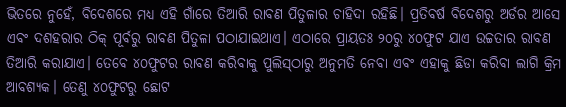ଭିତରେ ନୁହେଁ, ବିଦେଶରେ ମଧ୍ୟ ଏହି ଗାଁରେ ତିଆରି ରାବଣ ପିତୁଳାର ଚାହିଦା ରହିଛି। ପ୍ରତିବର୍ଷ ବିଦେଶରୁ ଅର୍ଡର ଆସେ ଏବଂ ଦଶହରାର ଠିକ୍‌ ପୂର୍ବରୁ ରାବଣ ପିତୁଳା ପଠାଯାଇଥାଏ। ଏଠାରେ ପ୍ରାୟତଃ ୨୦ରୁ ୪୦ଫୁଟ ଯାଏ ଉଚ୍ଚତାର ରାବଣ ତିଆରି କରାଯାଏ। ତେବେ ୪୦ଫୁଟର ରାବଣ କରିବାକୁ ପୁଲିସ୍‌ଠାରୁ ଅନୁମତି ନେବା ଏବଂ ଏହାକୁ ଛିଡା କରିବା ଲାଗି କ୍ରିମ ଆବଶ୍ୟକ। ତେଣୁ ୪୦ଫୁଟରୁ ଛୋଟ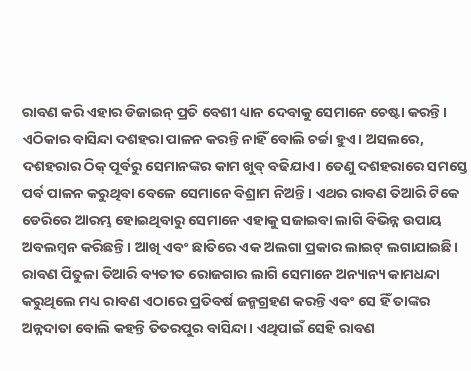ରାବଣ କରି ଏହାର ଡିଜାଇନ୍‌ ପ୍ରତି ବେଶୀ ଧ୍ୟାନ ଦେବାକୁ ସେମାନେ ଚେଷ୍ଟା କରନ୍ତି। ଏଠିକାର ବାସିନ୍ଦା ଦଶହରା ପାଳନ କରନ୍ତି ନାହିଁ ବୋଲି ଚର୍ଚ୍ଚା ହୁଏ। ଅସଲରେ, ଦଶହରାର ଠିକ୍‌ ପୂର୍ବରୁ ସେମାନଙ୍କର କାମ ଖୁବ୍‌ ବଢିଯାଏ। ତେଣୁ ଦଶହରାରେ ସମସ୍ତେ ପର୍ବ ପାଳନ କରୁଥିବା ବେଳେ‌ ସେମାନେ ବିଶ୍ରାମ ନିଅନ୍ତି। ଏଥର ରାବଣ ତିଆରି ଟିକେ ଡେରିରେ ଆରମ୍ଭ ହୋଇଥିବାରୁ ସେମାନେ ଏହାକୁ ସଜାଇବା ଲାଗି ବିଭିନ୍ନ ଉପାୟ ଅବଲମ୍ବନ କରିଛନ୍ତି। ଆଖି ଏବଂ ଛାତିରେ ଏକ ଅଲଗା ପ୍ରକାର ଲାଇଟ୍‌ ଲଗାଯାଇଛି। ରାବଣ ପିତୁଳା ତିଆରି ବ୍ୟତୀତ ରୋଜଗାର ଲାଗି ସେମାନେ ଅନ୍ୟାନ୍ୟ କାମଧନ୍ଦା କରୁଥିଲେ ମଧ୍ୟ ରାବଣ ଏଠାରେ ପ୍ରତିବର୍ଷ ଜନ୍ମଗ୍ରହଣ କରନ୍ତି ଏବଂ ସେ ହିଁ ତାଙ୍କର ଅନ୍ନଦାତା ବୋଲି କହନ୍ତି ତିତରପୁର ବାସିନ୍ଦା। ଏଥିପାଇଁ ସେହି ରାବଣ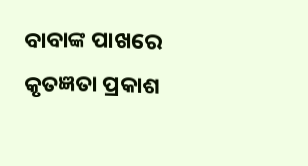ବାବାଙ୍କ ପାଖରେ କୃତଜ୍ଞତା ପ୍ରକାଶ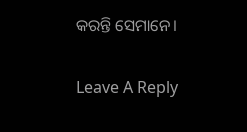କରନ୍ତି ସେମାନେ।

Leave A Reply